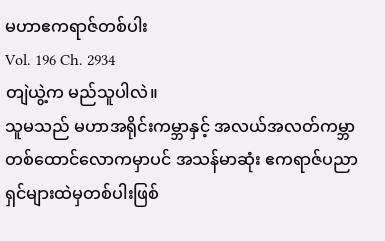မဟာဧကရာဇ်တစ်ပါး
Vol. 196 Ch. 2934
တျဲယွဲ့က မည်သူပါလဲ။
သူမသည် မဟာအရိုင်းကမ္ဘာနှင့် အလယ်အလတ်ကမ္ဘာတစ်ထောင်လောကမှာပင် အသန်မာဆုံး ဧကရာဇ်ပညာရှင်များထဲမှတစ်ပါးဖြစ်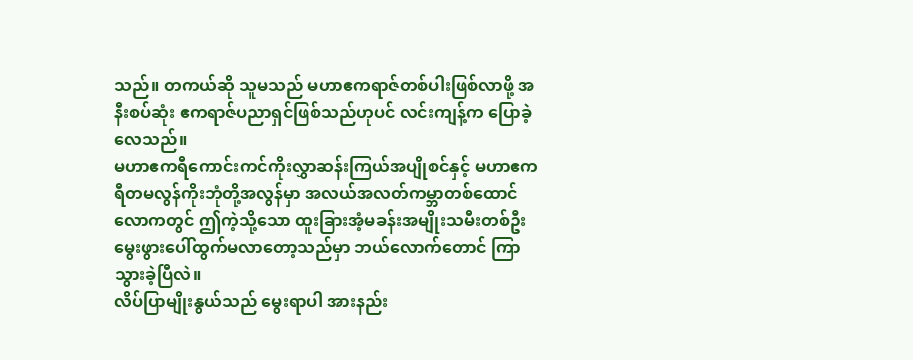သည်။ တကယ်ဆို သူမသည် မဟာဧကရာဇ်တစ်ပါးဖြစ်လာဖို့ အနီးစပ်ဆုံး ဧကရာဇ်ပညာရှင်ဖြစ်သည်ဟုပင် လင်းကျန့်က ပြောခဲ့လေသည်။
မဟာဧကရီကောင်းကင်ကိုးလွှာဆန်းကြယ်အပျိုစင်နှင့် မဟာဧကရီတမလွန်ကိုးဘုံတို့အလွန်မှာ အလယ်အလတ်ကမ္ဘာတစ်ထောင်လောကတွင် ဤကဲ့သို့သော ထူးခြားအံ့မခန်းအမျိုးသမီးတစ်ဦး မွေးဖွားပေါ်ထွက်မလာတော့သည်မှာ ဘယ်လောက်တောင် ကြာသွားခဲ့ပြီလဲ။
လိပ်ပြာမျိုးနွယ်သည် မွေးရာပါ အားနည်း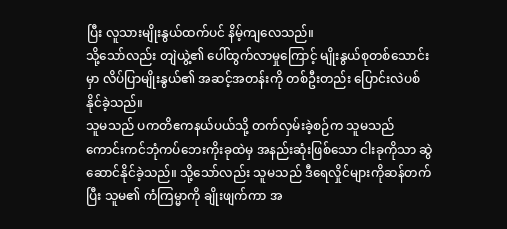ပြီး လူသားမျိုးနွယ်ထက်ပင် နိမ့်ကျလေသည်။
သို့သော်လည်း တျဲယွဲ့၏ ပေါ်ထွက်လာမှုကြောင့် မျိုးနွယ်စုတစ်သောင်းမှာ လိပ်ပြာမျိုးနွယ်၏ အဆင့်အတန်းကို တစ်ဦးတည်း ပြောင်းလဲပစ်နိုင်ခဲ့သည်။
သူမသည် ပကတိဧကနယ်ပယ်သို့ တက်လှမ်းခဲ့စဉ်က သူမသည် ကောင်းကင်ဘုံကပ်ဘေးကိုးခုထဲမှ အနည်းဆုံးဖြစ်သော ငါးခုကိုသာ ဆွဲဆောင်နိုင်ခဲ့သည်။ သို့သော်လည်း သူမသည် ဒီရေလှိုင်များကိုဆန်တက်ပြီး သူမ၏ ကံကြမ္မာကို ချိုးဖျက်ကာ အ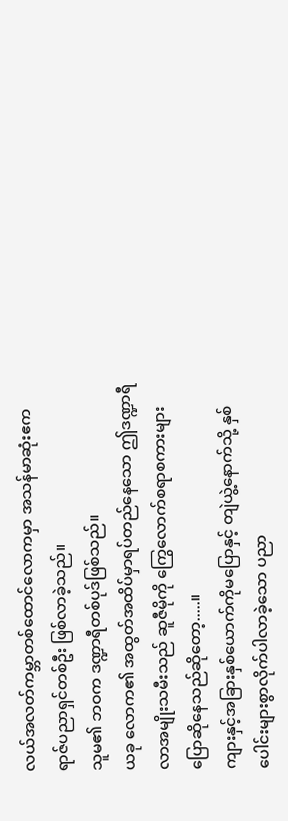လယ်အလတ်ကမ္ဘာတစ်ထောင်လောကမှာ အသန်မာဆုံးဧကရာဇ်ပညာရှင်တစ်ဦး ဖြစ်လာခဲ့သည်။
သူမ၏ ဘဝက ဒဏ္ဍာရီတစ်ပုဒ်ဖြစ်သည်။
ယခု လောက၏ အထွတ်အထိပ်မှာရပ်တည်နေသော ဤဒဏ္ဍာရီလာအမျိုးသမီးသည် ဆူဇီမိုကို ကြွေလောက်စရာစကားများပြောဆိုနေသည်ဆိုတော့.....။
ကျားနှင့်အခြားနှစ်ယောက်ကိုမပြောနှင့် တျဲယွဲ့နောက်သို့ နှစ်ပေါင်းများစွာလိုက်ပါလာခဲ့သော ပညာ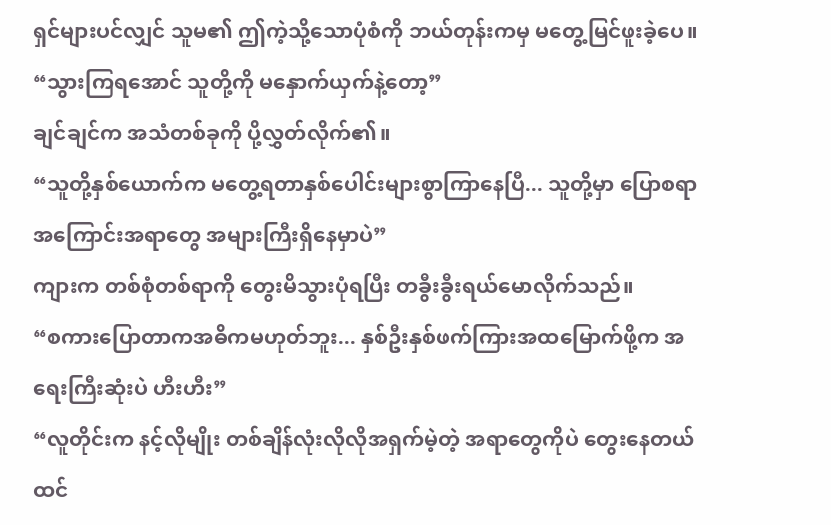ရှင်များပင်လျှင် သူမ၏ ဤကဲ့သို့သောပုံစံကို ဘယ်တုန်းကမှ မတွေ့မြင်ဖူးခဲ့ပေ။
“သွားကြရအောင် သူတို့ကို မနှောက်ယှက်နဲ့တော့”
ချင်ချင်က အသံတစ်ခုကို ပို့လွှတ်လိုက်၏။
“သူတို့နှစ်ယောက်က မတွေ့ရတာနှစ်ပေါင်းများစွာကြာနေပြီ... သူတို့မှာ ပြောစရာအကြောင်းအရာတွေ အများကြီးရှိနေမှာပဲ”
ကျားက တစ်စုံတစ်ရာကို တွေးမိသွားပုံရပြီး တခွီးခွီးရယ်မောလိုက်သည်။
“စကားပြောတာကအဓိကမဟုတ်ဘူး... နှစ်ဦးနှစ်ဖက်ကြားအထမြောက်ဖို့က အရေးကြီးဆုံးပဲ ဟီးဟီး”
“လူတိုင်းက နင့်လိုမျိုး တစ်ချိန်လုံးလိုလိုအရှက်မဲ့တဲ့ အရာတွေကိုပဲ တွေးနေတယ်ထင်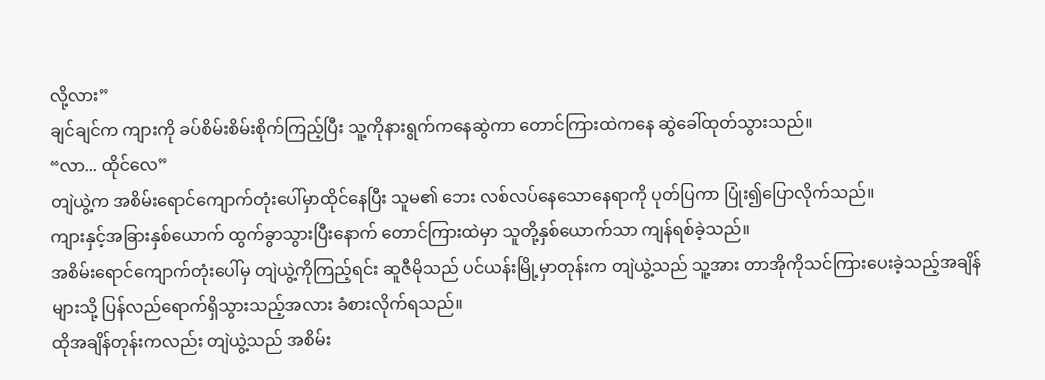လို့လား”
ချင်ချင်က ကျားကို ခပ်စိမ်းစိမ်းစိုက်ကြည့်ပြီး သူ့ကိုနားရွက်ကနေဆွဲကာ တောင်ကြားထဲကနေ ဆွဲခေါ်ထုတ်သွားသည်။
“လာ... ထိုင်လေ”
တျဲယွဲ့က အစိမ်းရောင်ကျောက်တုံးပေါ်မှာထိုင်နေပြီး သူမ၏ ဘေး လစ်လပ်နေသောနေရာကို ပုတ်ပြကာ ပြုံး၍ပြောလိုက်သည်။
ကျားနှင့်အခြားနှစ်ယောက် ထွက်ခွာသွားပြီးနောက် တောင်ကြားထဲမှာ သူတို့နှစ်ယောက်သာ ကျန်ရစ်ခဲ့သည်။
အစိမ်းရောင်ကျောက်တုံးပေါ်မှ တျဲယွဲ့ကိုကြည့်ရင်း ဆူဇီမိုသည် ပင်ယန်းမြို့မှာတုန်းက တျဲယွဲ့သည် သူ့အား တာအိုကိုသင်ကြားပေးခဲ့သည့်အချိန်များသို့ ပြန်လည်ရောက်ရှိသွားသည့်အလား ခံစားလိုက်ရသည်။
ထိုအချိန်တုန်းကလည်း တျဲယွဲ့သည် အစိမ်း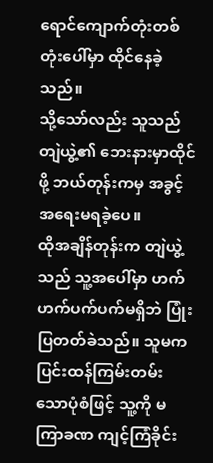ရောင်ကျောက်တုံးတစ်တုံးပေါ်မှာ ထိုင်နေခဲ့သည်။
သို့သော်လည်း သူသည် တျဲယွဲ့၏ ဘေးနားမှာထိုင်ဖို့ ဘယ်တုန်းကမှ အခွင့်အရေးမရခဲ့ပေ။
ထိုအချိန်တုန်းက တျဲယွဲ့သည် သူ့အပေါ်မှာ ဟက်ဟက်ပက်ပက်မရှိဘဲ ပြုံးပြတတ်ခဲသည်။ သူမက ပြင်းထန်ကြမ်းတမ်းသောပုံစံဖြင့် သူ့ကို မကြာခဏ ကျင့်ကြံခိုင်း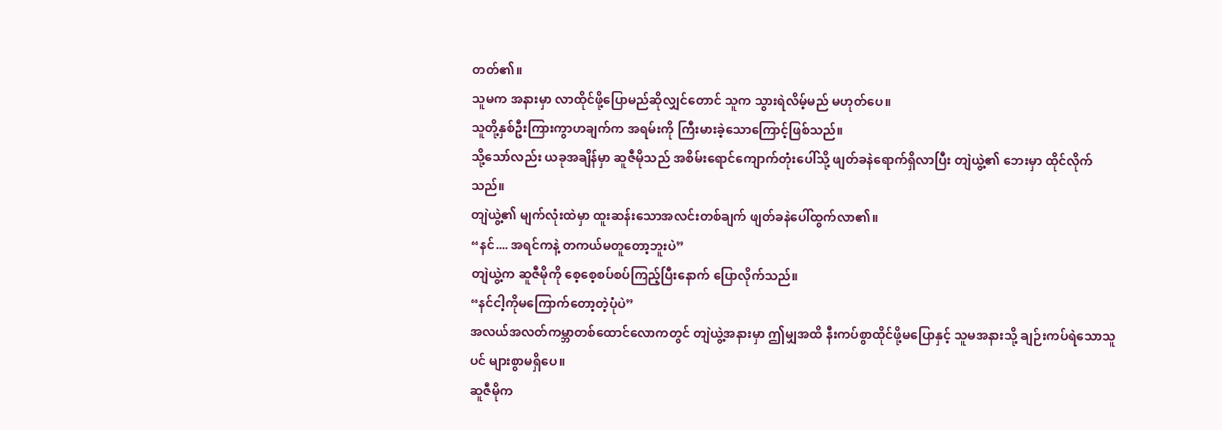တတ်၏။
သူမက အနားမှာ လာထိုင်ဖို့ပြောမည်ဆိုလျှင်တောင် သူက သွားရဲလိမ့်မည် မဟုတ်ပေ။
သူတို့နှစ်ဦးကြားကွာဟချက်က အရမ်းကို ကြီးမားခဲ့သောကြောင့်ဖြစ်သည်။
သို့သော်လည်း ယခုအချိန်မှာ ဆူဇီမိုသည် အစိမ်းရောင်ကျောက်တုံးပေါ်သို့ ဖျတ်ခနဲရောက်ရှိလာပြီး တျဲယွဲ့၏ ဘေးမှာ ထိုင်လိုက်သည်။
တျဲယွဲ့၏ မျက်လုံးထဲမှာ ထူးဆန်းသောအလင်းတစ်ချက် ဖျတ်ခနဲပေါ်ထွက်လာ၏။
“နင်.... အရင်ကနဲ့ တကယ်မတူတော့ဘူးပဲ”
တျဲယွဲ့က ဆူဇီမိုကို စေ့စေ့စပ်စပ်ကြည့်ပြီးနောက် ပြောလိုက်သည်။
“နင်ငါ့ကိုမကြောက်တော့တဲ့ပုံပဲ”
အလယ်အလတ်ကမ္ဘာတစ်ထောင်လောကတွင် တျဲယွဲ့အနားမှာ ဤမျှအထိ နီးကပ်စွာထိုင်ဖို့မပြောနှင့် သူမအနားသို့ ချဉ်းကပ်ရဲသောသူပင် များစွာမရှိပေ။
ဆူဇီမိုက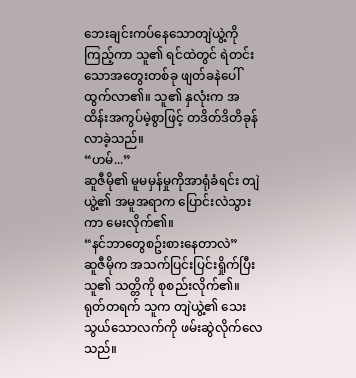ဘေးချင်းကပ်နေသောတျဲယွဲ့ကိုကြည့်ကာ သူ၏ ရင်ထဲတွင် ရဲတင်းသောအတွေးတစ်ခု ဖျတ်ခနဲပေါ်ထွက်လာ၏။ သူ၏ နှလုံးက အထိန်းအကွပ်မဲ့စွာဖြင့် တဒိတ်ဒိတိခုန်လာခဲ့သည်။
“ဟမ်...”
ဆူဇီမို၏ မူမမှန်မှုကိုအာရုံခံရင်း တျဲယွဲ့၏ အမူအရာက ပြောင်းလဲသွားကာ မေးလိုက်၏။
“နင်ဘာတွေစဥ်းစားနေတာလဲ”
ဆူဇီမိုက အသက်ပြင်းပြင်းရှိုက်ပြီး သူ၏ သတ္တိကို စုစည်းလိုက်၏။
ရုတ်တရက် သူက တျဲယွဲ့၏ သေးသွယ်သောလက်ကို ဖမ်းဆွဲလိုက်လေသည်။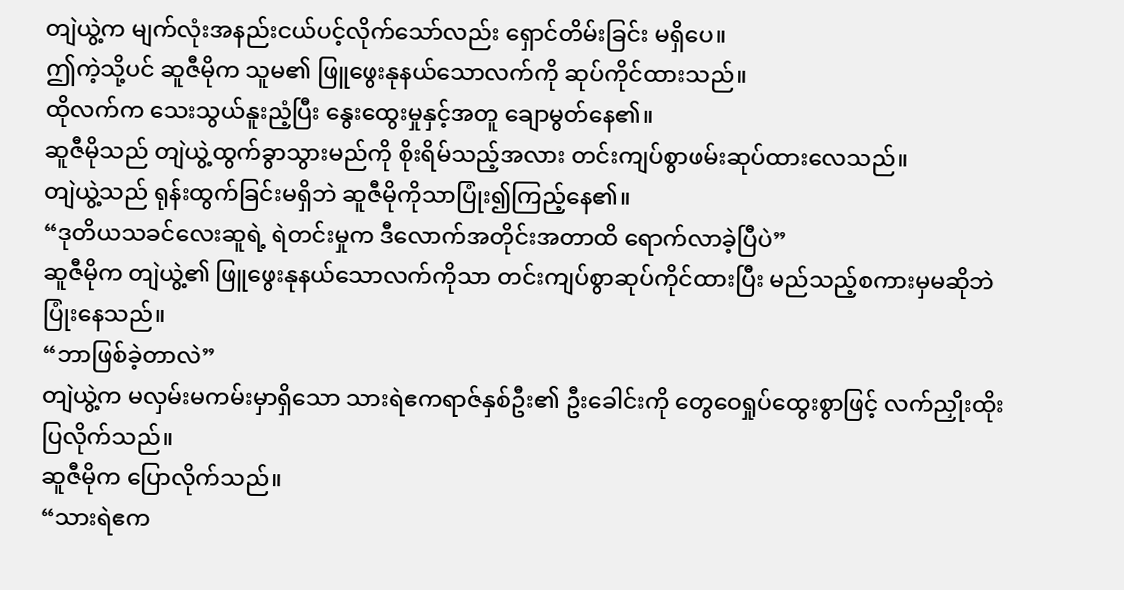တျဲယွဲ့က မျက်လုံးအနည်းငယ်ပင့်လိုက်သော်လည်း ရှောင်တိမ်းခြင်း မရှိပေ။
ဤကဲ့သို့ပင် ဆူဇီမိုက သူမ၏ ဖြူဖွေးနုနယ်သောလက်ကို ဆုပ်ကိုင်ထားသည်။
ထိုလက်က သေးသွယ်နူးညံ့ပြီး နွေးထွေးမှုနှင့်အတူ ချောမွတ်နေ၏။
ဆူဇီမိုသည် တျဲယွဲ့ထွက်ခွာသွားမည်ကို စိုးရိမ်သည့်အလား တင်းကျပ်စွာဖမ်းဆုပ်ထားလေသည်။
တျဲယွဲ့သည် ရုန်းထွက်ခြင်းမရှိဘဲ ဆူဇီမိုကိုသာပြုံး၍ကြည့်နေ၏။
“ဒုတိယသခင်လေးဆူရဲ့ ရဲတင်းမှုက ဒီလောက်အတိုင်းအတာထိ ရောက်လာခဲ့ပြီပဲ”
ဆူဇီမိုက တျဲယွဲ့၏ ဖြူဖွေးနုနယ်သောလက်ကိုသာ တင်းကျပ်စွာဆုပ်ကိုင်ထားပြီး မည်သည့်စကားမှမဆိုဘဲ ပြုံးနေသည်။
“ဘာဖြစ်ခဲ့တာလဲ”
တျဲယွဲ့က မလှမ်းမကမ်းမှာရှိသော သားရဲဧကရာဇ်နှစ်ဦး၏ ဦးခေါင်းကို တွေဝေရှုပ်ထွေးစွာဖြင့် လက်ညှိုးထိုးပြလိုက်သည်။
ဆူဇီမိုက ပြောလိုက်သည်။
“သားရဲဧက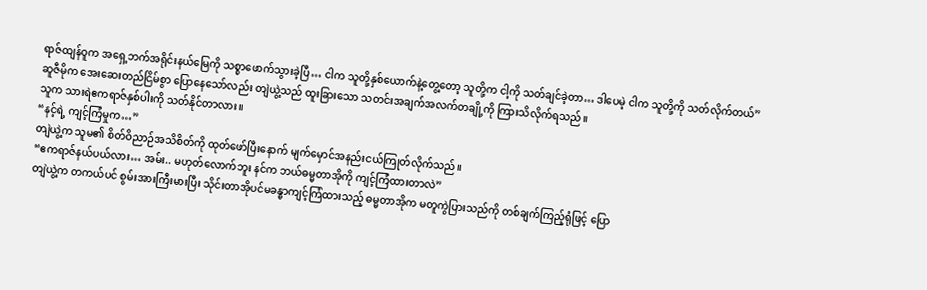ရာဇ်ထျန်ဝူက အရှေ့ဘက်အရိုင်းနယ်မြေကို သစ္စာဖောက်သွားခဲ့ပြီ… ငါက သူတို့နှစ်ယောက်နဲ့တွေ့တော့ သူတို့က ငါ့ကို သတ်ချင်ခဲ့တာ… ဒါပေမဲ့ ငါက သူတို့ကို သတ်လိုက်တယ်”
ဆူဇီမိုက အေးဆေးတည်ငြိမ်စွာ ပြောနေသော်လည်း တျဲယွဲ့သည် ထူးခြားသော သတင်းအချက်အလက်တချို့ကို ကြားသိလိုက်ရသည်။
သူက သားရဲဧကရာဇ်နှစ်ပါးကို သတ်နိုင်တာလား။
“နင့်ရဲ့ ကျင့်ကြံမှုက…”
တျဲယွဲ့က သူမ၏ စိတ်ဝိညာဉ်အသိစိတ်ကို ထုတ်ဖော်ပြီးနောက် မျက်မှောင်အနည်းငယ်ကြုတ်လိုက်သည်။
“ဧကရာဇ်နယ်ပယ်လား… အမ်း.. မဟုတ်လောက်ဘူး နင်က ဘယ်ဓမ္မတာအိုကို ကျင့်ကြံထားတာလဲ”
တျဲယွဲ့က တကယ်ပင် စွမ်းအားကြီးမားပြီး သိုင်းတာအိုပင်မခန္ဓာကျင့်ကြံထားသည့် ဓမ္မတာအိုက မတူကွဲပြားသည်ကို တစ်ချက်ကြည့်ရုံဖြင့် ပြော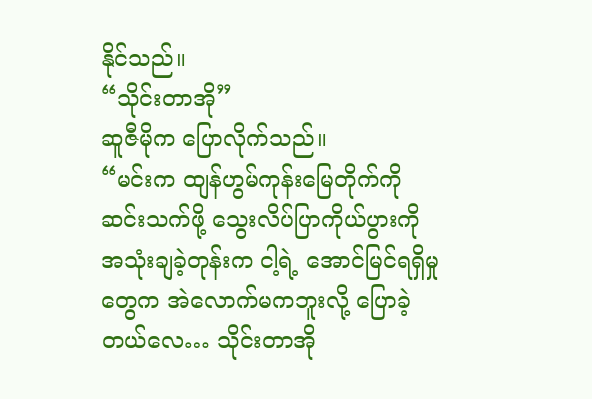နိုင်သည်။
“သိုင်းတာအို”
ဆူဇီမိုက ပြောလိုက်သည်။
“မင်းက ထျန်ဟွမ်ကုန်းမြေတိုက်ကို ဆင်းသက်ဖို့ သွေးလိပ်ပြာကိုယ်ပွားကို အသုံးချခဲ့တုန်းက ငါ့ရဲ့ အောင်မြင်ရရှိမှုတွေက အဲလောက်မကဘူးလို့ ပြောခဲ့တယ်လေ… သိုင်းတာအို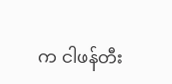က ငါဖန်တီး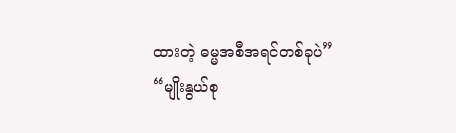ထားတဲ့ ဓမ္မအစီအရင်တစ်ခုပဲ”
“မျိုးနွယ်စု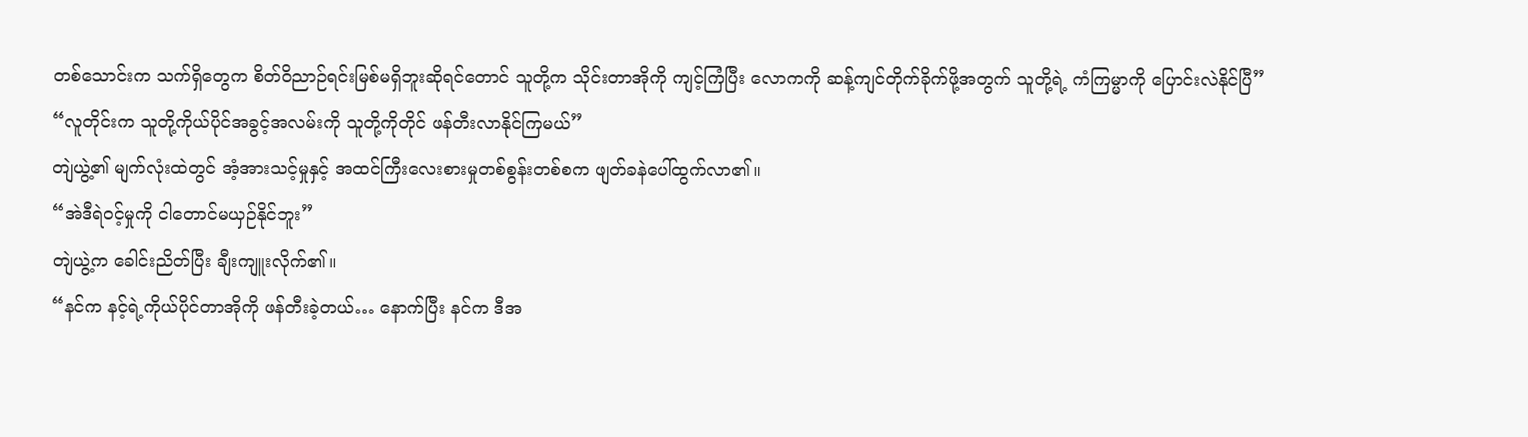တစ်သောင်းက သက်ရှိတွေက စိတ်ဝိညာဉ်ရင်းမြစ်မရှိဘူးဆိုရင်တောင် သူတို့က သိုင်းတာအိုကို ကျင့်ကြံပြီး လောကကို ဆန့်ကျင်တိုက်ခိုက်ဖို့အတွက် သူတို့ရဲ့ ကံကြမ္မာကို ပြောင်းလဲနိုင်ပြီ”
“လူတိုင်းက သူတို့ကိုယ်ပိုင်အခွင့်အလမ်းကို သူတို့ကိုတိုင် ဖန်တီးလာနိုင်ကြမယ်”
တျဲယွဲ့၏ မျက်လုံးထဲတွင် အံ့အားသင့်မှုနှင့် အထင်ကြီးလေးစားမှုတစ်စွန်းတစ်စက ဖျတ်ခနဲပေါ်ထွက်လာ၏။
“အဲဒီရဲဝင့်မှုကို ငါတောင်မယှဉ်နိုင်ဘူး”
တျဲယွဲ့က ခေါင်းညိတ်ပြီး ချီးကျူးလိုက်၏။
“နင်က နင့်ရဲ့ကိုယ်ပိုင်တာအိုကို ဖန်တီးခဲ့တယ်… နောက်ပြီး နင်က ဒီအ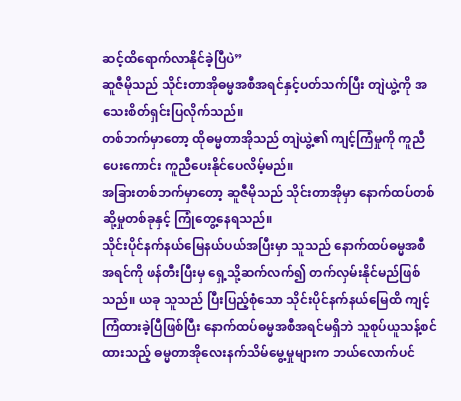ဆင့်ထိရောက်လာနိုင်ခဲ့ပြီပဲ”
ဆူဇီမိုသည် သိုင်းတာအိုဓမ္မအစီအရင်နှင့်ပတ်သက်ပြီး တျဲယွဲ့ကို အသေးစိတ်ရှင်းပြလိုက်သည်။
တစ်ဘက်မှာတော့ ထိုဓမ္မတာအိုသည် တျဲယွဲ့၏ ကျင့်ကြံမှုကို ကူညီပေးကောင်း ကူညီပေးနိုင်ပေလိမ့်မည်။
အခြားတစ်ဘက်မှာတော့ ဆူဇီမိုသည် သိုင်းတာအိုမှာ နောက်ထပ်တစ်ဆို့မှုတစ်ခုနှင့် ကြုံတွေ့နေရသည်။
သိုင်းပိုင်နက်နယ်မြေနယ်ပယ်အပြီးမှာ သူသည် နောက်ထပ်ဓမ္မအစီအရင်ကို ဖန်တီးပြီးမှ ရှေ့သို့ဆက်လက်၍ တက်လှမ်းနိုင်မည်ဖြစ်သည်။ ယခု သူသည် ပြီးပြည့်စုံသော သိုင်းပိုင်နက်နယ်မြေထိ ကျင့်ကြံထားခဲ့ပြီဖြစ်ပြီး နောက်ထပ်ဓမ္မအစီအရင်မရှိဘဲ သူစုပ်ယူသန့်စင်ထားသည့် ဓမ္မတာအိုလေးနက်သိမ်မွေ့မှုများက ဘယ်လောက်ပင်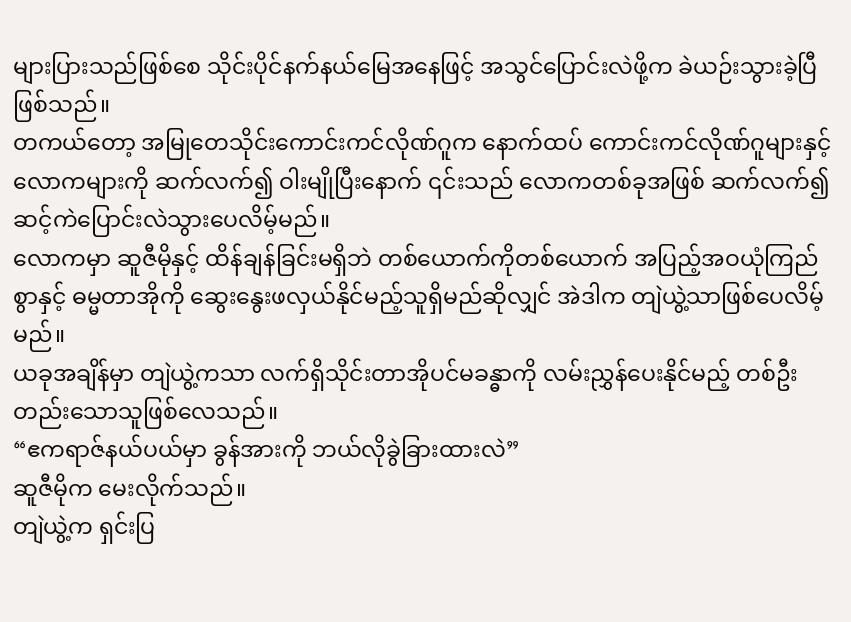များပြားသည်ဖြစ်စေ သိုင်းပိုင်နက်နယ်မြေအနေဖြင့် အသွင်ပြောင်းလဲဖို့က ခဲယဉ်းသွားခဲ့ပြီဖြစ်သည်။
တကယ်တော့ အမြုတေသိုင်းကောင်းကင်လိုဏ်ဂူက နောက်ထပ် ကောင်းကင်လိုဏ်ဂူများနှင့် လောကများကို ဆက်လက်၍ ဝါးမျိုပြီးနောက် ၎င်းသည် လောကတစ်ခုအဖြစ် ဆက်လက်၍ ဆင့်ကဲပြောင်းလဲသွားပေလိမ့်မည်။
လောကမှာ ဆူဇီမိုနှင့် ထိန်ချန်ခြင်းမရှိဘဲ တစ်ယောက်ကိုတစ်ယောက် အပြည့်အဝယုံကြည်စွာနှင့် ဓမ္မတာအိုကို ဆွေးနွေးဖလှယ်နိုင်မည့်သူရှိမည်ဆိုလျှင် အဲဒါက တျဲယွဲ့သာဖြစ်ပေလိမ့်မည်။
ယခုအချိန်မှာ တျဲယွဲ့ကသာ လက်ရှိသိုင်းတာအိုပင်မခန္ဓာကို လမ်းညွှန်ပေးနိုင်မည့် တစ်ဦးတည်းသောသူဖြစ်လေသည်။
“ဧကရာဇ်နယ်ပယ်မှာ ခွန်အားကို ဘယ်လိုခွဲခြားထားလဲ”
ဆူဇီမိုက မေးလိုက်သည်။
တျဲယွဲ့က ရှင်းပြ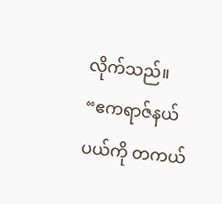လိုက်သည်။
“ဧကရာဇ်နယ်ပယ်ကို တကယ်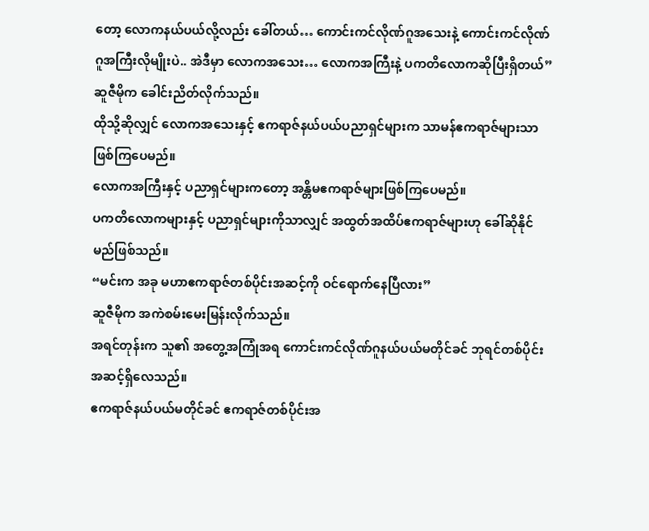တော့ လောကနယ်ပယ်လို့လည်း ခေါ်တယ်… ကောင်းကင်လိုဏ်ဂူအသေးနဲ့ ကောင်းကင်လိုဏ်ဂူအကြီးလိုမျိုးပဲ.. အဲဒီမှာ လောကအသေး… လောကအကြီးနဲ့ ပကတိလောကဆိုပြီးရှိတယ်”
ဆူဇီမိုက ခေါင်းညိတ်လိုက်သည်။
ထိုသို့ဆိုလျှင် လောကအသေးနှင့် ဧကရာဇ်နယ်ပယ်ပညာရှင်များက သာမန်ဧကရာဇ်များသာဖြစ်ကြပေမည်။
လောကအကြီးနှင့် ပညာရှင်များကတော့ အန္တိမဧကရာဇ်များဖြစ်ကြပေမည်။
ပကတိလောကများနှင့် ပညာရှင်များကိုသာလျှင် အထွတ်အထိပ်ဧကရာဇ်များဟု ခေါ်ဆိုနိုင်မည်ဖြစ်သည်။
“မင်းက အခု မဟာဧကရာဇ်တစ်ပိုင်းအဆင့်ကို ဝင်ရောက်နေပြီလား”
ဆူဇီမိုက အကဲစမ်းမေးမြန်းလိုက်သည်။
အရင်တုန်းက သူ၏ အတွေ့အကြုံအရ ကောင်းကင်လိုဏ်ဂူနယ်ပယ်မတိုင်ခင် ဘုရင်တစ်ပိုင်းအဆင့်ရှိလေသည်။
ဧကရာဇ်နယ်ပယ်မတိုင်ခင် ဧကရာဇ်တစ်ပိုင်းအ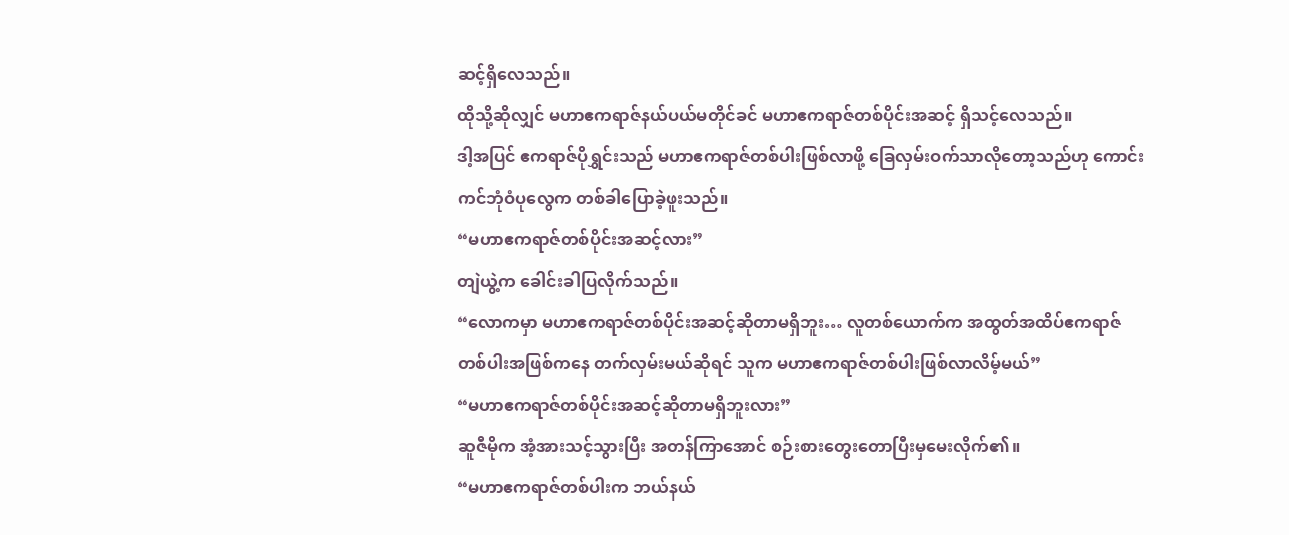ဆင့်ရှိလေသည်။
ထိုသို့ဆိုလျှင် မဟာဧကရာဇ်နယ်ပယ်မတိုင်ခင် မဟာဧကရာဇ်တစ်ပိုင်းအဆင့် ရှိသင့်လေသည်။
ဒါ့အပြင် ဧကရာဇ်ပိုရွှင်းသည် မဟာဧကရာဇ်တစ်ပါးဖြစ်လာဖို့ ခြေလှမ်းဝက်သာလိုတော့သည်ဟု ကောင်းကင်ဘုံဝံပုလွေက တစ်ခါပြောခဲ့ဖူးသည်။
“မဟာဧကရာဇ်တစ်ပိုင်းအဆင့်လား”
တျဲယွဲ့က ခေါင်းခါပြလိုက်သည်။
“လောကမှာ မဟာဧကရာဇ်တစ်ပိုင်းအဆင့်ဆိုတာမရှိဘူး… လူတစ်ယောက်က အထွတ်အထိပ်ဧကရာဇ်တစ်ပါးအဖြစ်ကနေ တက်လှမ်းမယ်ဆိုရင် သူက မဟာဧကရာဇ်တစ်ပါးဖြစ်လာလိမ့်မယ်”
“မဟာဧကရာဇ်တစ်ပိုင်းအဆင့်ဆိုတာမရှိဘူးလား”
ဆူဇီမိုက အံ့အားသင့်သွားပြီး အတန်ကြာအောင် စဉ်းစားတွေးတောပြီးမှမေးလိုက်၏။
“မဟာဧကရာဇ်တစ်ပါးက ဘယ်နယ်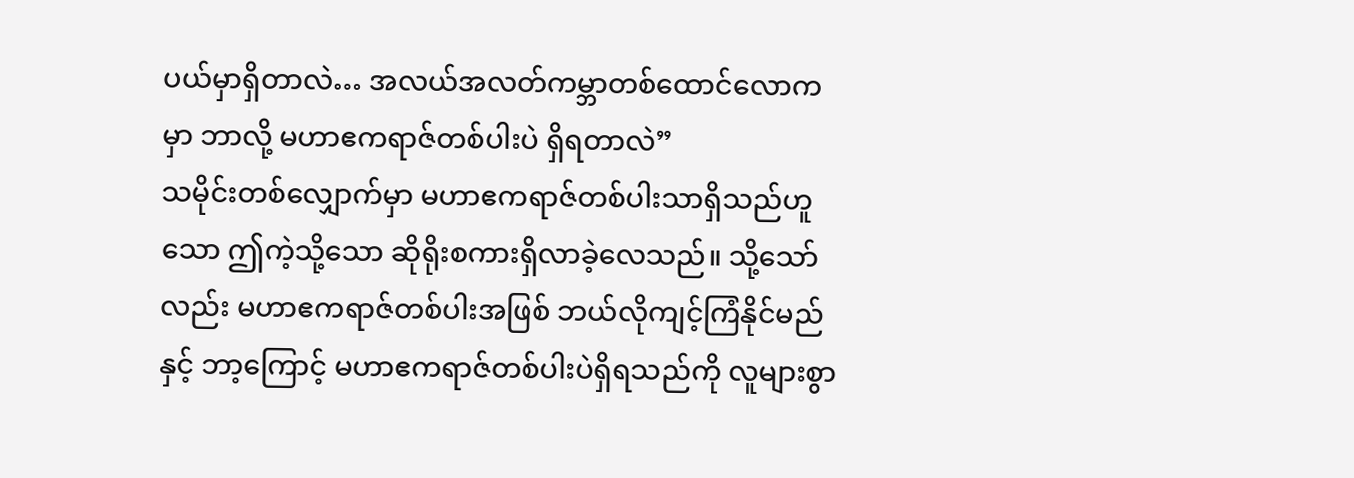ပယ်မှာရှိတာလဲ… အလယ်အလတ်ကမ္ဘာတစ်ထောင်လောကမှာ ဘာလို့ မဟာဧကရာဇ်တစ်ပါးပဲ ရှိရတာလဲ”
သမိုင်းတစ်လျှောက်မှာ မဟာဧကရာဇ်တစ်ပါးသာရှိသည်ဟူသော ဤကဲ့သို့သော ဆိုရိုးစကားရှိလာခဲ့လေသည်။ သို့သော်လည်း မဟာဧကရာဇ်တစ်ပါးအဖြစ် ဘယ်လိုကျင့်ကြံနိုင်မည်နှင့် ဘာ့ကြောင့် မဟာဧကရာဇ်တစ်ပါးပဲရှိရသည်ကို လူများစွာ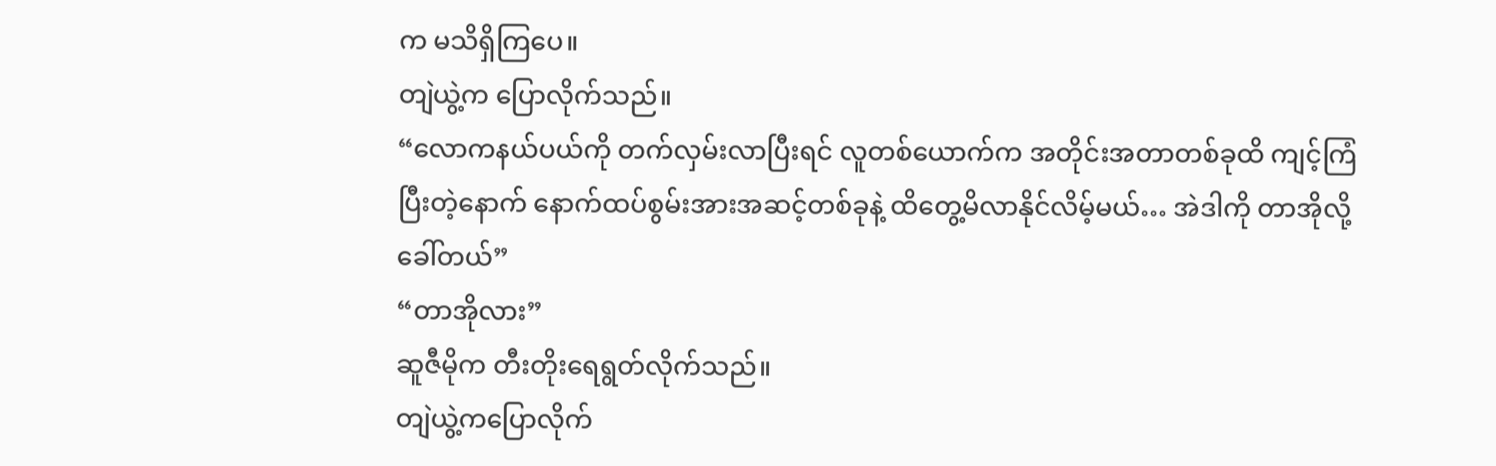က မသိရှိကြပေ။
တျဲယွဲ့က ပြောလိုက်သည်။
“လောကနယ်ပယ်ကို တက်လှမ်းလာပြီးရင် လူတစ်ယောက်က အတိုင်းအတာတစ်ခုထိ ကျင့်ကြံပြီးတဲ့နောက် နောက်ထပ်စွမ်းအားအဆင့်တစ်ခုနဲ့ ထိတွေ့မိလာနိုင်လိမ့်မယ်… အဲဒါကို တာအိုလို့ခေါ်တယ်”
“တာအိုလား”
ဆူဇီမိုက တီးတိုးရေရွတ်လိုက်သည်။
တျဲယွဲ့ကပြောလိုက်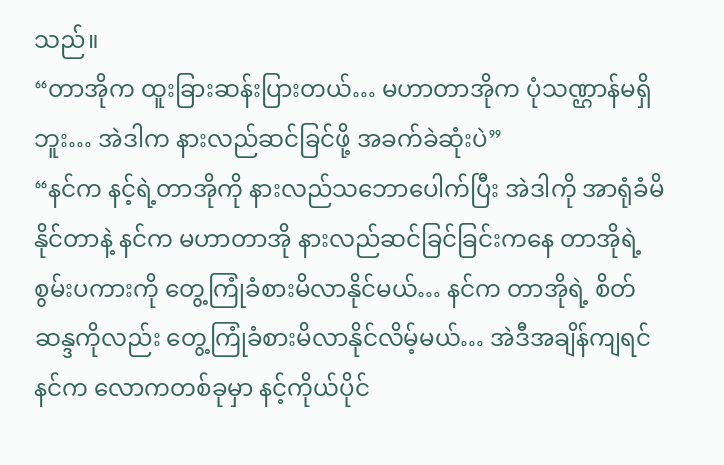သည်။
“တာအိုက ထူးခြားဆန်းပြားတယ်… မဟာတာအိုက ပုံသဏ္ဌာန်မရှိဘူး… အဲဒါက နားလည်ဆင်ခြင်ဖို့ အခက်ခဲဆုံးပဲ”
“နင်က နင့်ရဲ့တာအိုကို နားလည်သဘောပေါက်ပြီး အဲဒါကို အာရုံခံမိနိုင်တာနဲ့ နင်က မဟာတာအို နားလည်ဆင်ခြင်ခြင်းကနေ တာအိုရဲ့ စွမ်းပကားကို တွေ့ကြုံခံစားမိလာနိုင်မယ်… နင်က တာအိုရဲ့ စိတ်ဆန္ဒကိုလည်း တွေ့ကြုံခံစားမိလာနိုင်လိမ့်မယ်… အဲဒီအချိန်ကျရင် နင်က လောကတစ်ခုမှာ နင့်ကိုယ်ပိုင်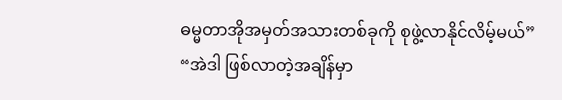ဓမ္မတာအိုအမှတ်အသားတစ်ခုကို စုဖွဲ့လာနိုင်လိမ့်မယ်”
“အဲဒါ ဖြစ်လာတဲ့အချိန်မှာ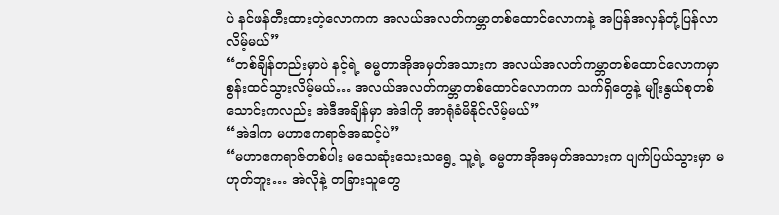ပဲ နင်ဖန်တီးထားတဲ့လောကက အလယ်အလတ်ကမ္ဘာတစ်ထောင်လောကနဲ့ အပြန်အလှန်တုံ့ပြန်လာလိမ့်မယ်”
“တစ်ချိန်တည်းမှာပဲ နင့်ရဲ့ ဓမ္မတာအိုအမှတ်အသားက အလယ်အလတ်ကမ္ဘာတစ်ထောင်လောကမှာ စွန်းထင်သွားလိမ့်မယ်… အလယ်အလတ်ကမ္ဘာတစ်ထောင်လောကက သက်ရှိတွေနဲ့ မျိုးနွယ်စုတစ်သောင်းကလည်း အဲဒီအချိန်မှာ အဲဒါကို အာရုံခံမိနိုင်လိမ့်မယ်”
“အဲဒါက မဟာဧကရာဇ်အဆင့်ပဲ”
“မဟာဧကရာဇ်တစ်ပါး မသေဆုံးသေးသရွေ့ သူ့ရဲ့ ဓမ္မတာအိုအမှတ်အသားက ပျက်ပြယ်သွားမှာ မဟုတ်ဘူး… အဲလိုနဲ့ တခြားသူတွေ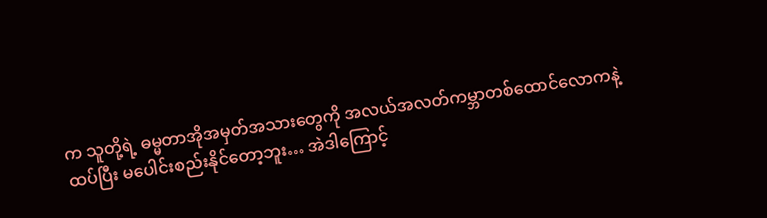က သူတို့ရဲ့ ဓမ္မတာအိုအမှတ်အသားတွေကို အလယ်အလတ်ကမ္ဘာတစ်ထောင်လောကနဲ့ ထပ်ပြီး မပေါင်းစည်းနိုင်တော့ဘူး… အဲဒါကြောင့်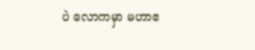ပဲ လောကမှာ မဟာဧ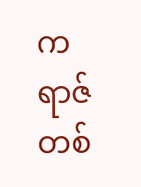ကရာဇ်တစ်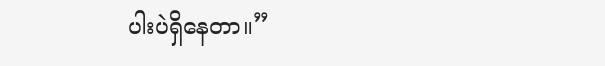ပါးပဲရှိနေတာ။”